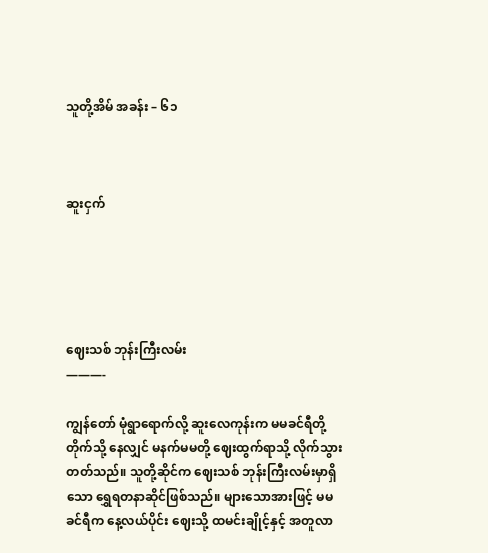သူတို့အိမ် အခန်း – ၆၁



ဆူးငှက်





ဈေးသစ် ဘုန်းကြီးလမ်း
———-

ကျွန်တော် မုံရွာရောက်လို့ ဆူးလေကုန်းက မမခင်ရီတို့တိုက်သို့ နေလျှင် မနက်မမတို့ ဈေးထွက်ရာသို့ လိုက်သွား တတ်သည်။ သူတို့ဆိုင်က ဈေးသစ် ဘုန်းကြီးလမ်းမှာရှိသော ရွှေရတနာဆိုင်ဖြစ်သည်။ များသောအားဖြင့် မမခင်ရီက နေ့လယ်ပိုင်း ဈေးသို့ ထမင်းချိုင့်နှင့် အတူလာ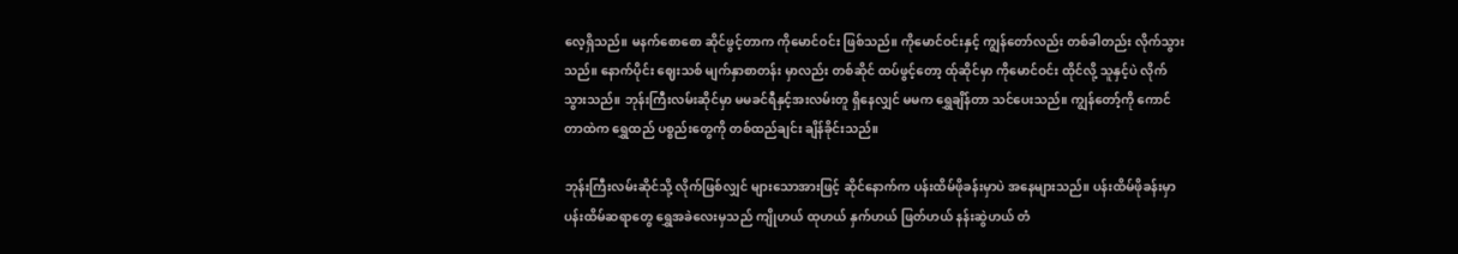လေ့ရှိသည်။ မနက်စောစော ဆိုင်ဖွင့်တာက ကိုမောင်ဝင်း ဖြစ်သည်။ ကိုမောင်ဝင်းနှင့် ကျွန်တော်လည်း တစ်ခါတည်း လိုက်သွားသည်။ နောက်ပိုင်း ဈေးသစ် မျက်နှာစာတန်း မှာလည်း တစ်ဆိုင် ထပ်ဖွင့်တော့ ထ်ုဆိုင်မှာ ကိုမောင်ဝင်း ထိုင်လို့ သူနှင့်ပဲ လိုက်သွားသည်။ ဘုန်းကြီးလမ်းဆိုင်မှာ မမခင်ရီနှင့်အးလမ်းတူ ရှိနေလျှင် မမက ရွှေချိန်တာ သင်ပေးသည်။ ကျွန်တော့်ကို ကောင်တာထဲက ရွှေထည် ပစ္စည်းတွေကို တစ်ထည်ချင်း ချိန်ခိုင်းသည်။

ဘုန်းကြီးလမ်းဆိုင်သို့ လိုက်ဖြစ်လျှင် များသောအားဖြင့် ဆိုင်နောက်က ပန်းထိမ်ဖိုခန်းမှာပဲ အနေများသည်။ ပန်းထိမ်ဖိုခန်းမှာ ပန်းထိမ်ဆရာတွေ ရွှေအခဲလေးမှသည် ကျိုဟယ် ထုဟယ် နှက်ဟယ် ဖြတ်ဟယ် နန်းဆွဲဟယ် တံ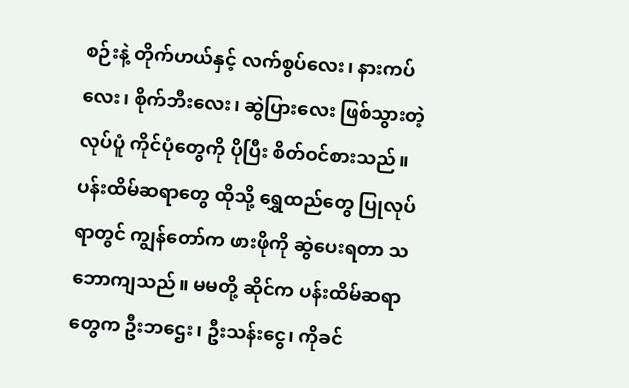စဉ်းနဲ့ တိုက်ဟယ်နှင့် လက်စွပ်လေး၊ နားကပ်လေး၊ စိုက်ဘီးလေး၊ ဆွဲပြားလေး ဖြစ်သွားတဲ့ လုပ်ပူံ ကိုင်ပုံတွေကို ပိုပြီး စိတ်ဝင်စားသည်။ ပန်းထိမ်ဆရာတွေ ထိုသို့ ရွှေထည်တွေ ပြုလုပ်ရာတွင် ကျွန်တော်က ဖားဖိုကို ဆွဲပေးရတာ သဘောကျသည်။ မမတို့ ဆိုင်က ပန်းထိမ်ဆရာတွေက ဦးဘဌေး၊ ဦးသန်းငွေ၊ ကိုခင်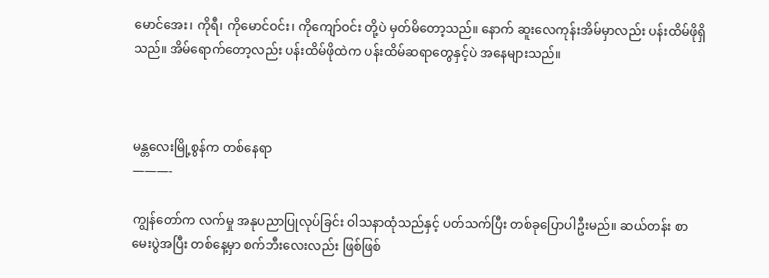မောင်အေး၊ ကိုရီ၊ ကိုမောင်ဝင်း၊ ကိုကျော်ဝင်း တို့ပဲ မှတ်မိတော့သည်။ နောက် ဆူးလေကုန်းအိမ်မှာလည်း ပန်းထိမ်ဖိုရှိသည်။ အိမ်ရောက်တော့လည်း ပန်းထိမ်ဖိုထဲက ပန်းထိမ်ဆရာတွေနှင့်ပဲ အနေများသည်။



မန္တလေးမြို့စွန်က တစ်နေရာ
———-

ကျွန်တော်က လက်မှု အနုပညာပြုလုပ်ခြင်း ဝါသနာထုံသည်နှင့် ပတ်သက်ပြီး တစ်ခုပြောပါဦးမည်။ ဆယ်တန်း စာမေးပွဲအပြီး တစ်နေ့မှာ စက်ဘီးလေးလည်း ဖြစ်ဖြစ်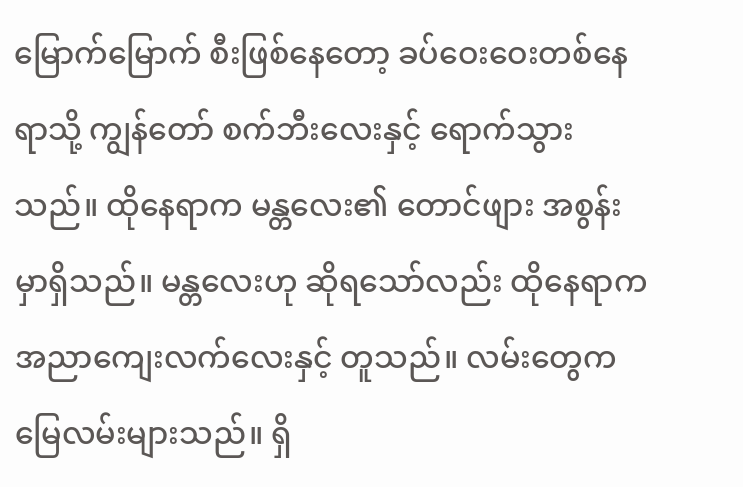မြောက်မြောက် စီးဖြစ်နေတော့ ခပ်ဝေးဝေးတစ်နေရာသို့ ကျွန်တော် စက်ဘီးလေးနှင့် ရောက်သွားသည်။ ထိုနေရာက မန္တလေး၏ တောင်ဖျား အစွန်းမှာရှိသည်။ မန္တလေးဟု ဆိုရသော်လည်း ထိုနေရာက အညာကျေးလက်လေးနှင့် တူသည်။ လမ်းတွေက မြေလမ်းများသည်။ ရှိ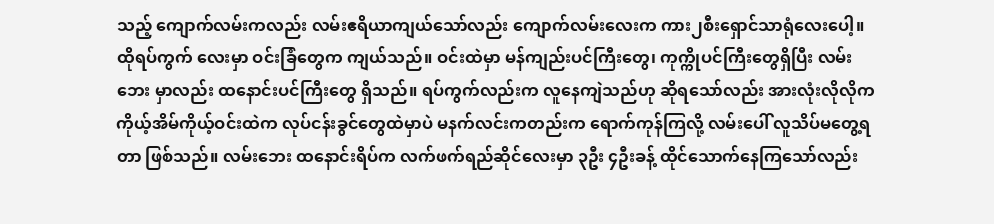သည့် ကျောက်လမ်းကလည်း လမ်းဧရိယာကျယ်သော်လည်း ကျောက်လမ်းလေးက ကား၂စီးရှောင်သာရုံလေးပေါ့။ ထိုရပ်ကွက် လေးမှာ ဝင်းခြံတွေက ကျယ်သည်။ ဝင်းထဲမှာ မန်ကျည်းပင်ကြီးတွေ၊ ကုက္ကိုပင်ကြီးတွေရှိပြီး လမ်းဘေး မှာလည်း ထနောင်းပင်ကြီးတွေ ရှိသည်။ ရပ်ကွက်လည်းက လူနေကျဲသည်ဟု ဆိုရသော်လည်း အားလုံးလိုလိုက ကိုယ့်အိမ်ကိုယ့်ဝင်းထဲက လုပ်ငန်းခွင်တွေထဲမှာပဲ မနက်လင်းကတည်းက ရောက်ကုန်ကြလို့ လမ်းပေါ် လူသိပ်မတွေ့ရတာ ဖြစ်သည်။ လမ်းဘေး ထနောင်းရိပ်က လက်ဖက်ရည်ဆိုင်လေးမှာ ၃ဦး ၄ဦးခန့် ထိုင်သောက်နေကြသော်လည်း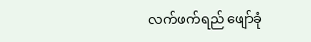လက်ဖက်ရည် ဖျော်ခုံ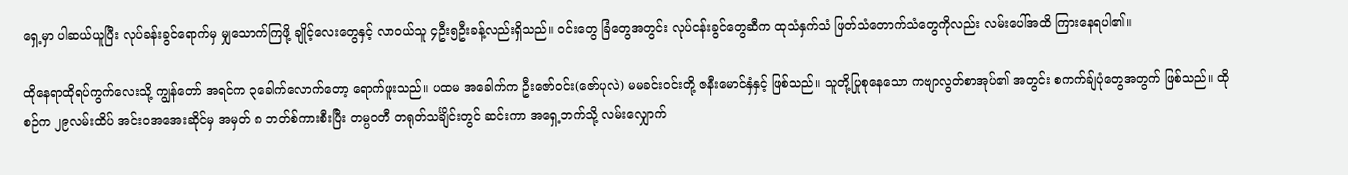ရှေ့မှာ ပါဆယ်ယူပြီး လုပ်ခန်းခွင်ရောက်မှ မျှသောက်ကြဖို့ ချိုင့်လေးတွေနှင့် လာဝယ်သူ ၄ဦး၅ဦးခန့်လည်းရှိသည်။ ဝင်းတွေ ခြံတွေအတွင်း လုပ်ငန်းခွင်တွေဆီက ထုသံနှက်သံ ဖြတ်သံတောက်သံတွေကိုလည်း လမ်းပေါ်အထိ ကြားနေရပါ၏။

ထိုနေရာထိုရပ်ကွက်လေးသို့ ကျွန်တော် အရင်က ၃ခေါက်လောက်တော့ ရောက်ဖူးသည်။ ပထမ အခေါက်က ဦးဇော်ဝင်း(ဇော်ပုလဲ) မမခင်းဝင်းတို့ ဇနီးမောင်နှံနှင့် ဖြစ်သည်။ သူတို့ပြုစုနေသော ကဗျာလွတ်စာအုပ်၏ အတွင်း စကက်ချ်ပုံတွေအတွက် ဖြစ်သည်။ ထိုစဉ်က ၂၉လမ်းထိပ် အင်းဝအအေးဆိုင်မှ အမှတ် ၈ ဘတ်စ်ကားစီးပြီး တမ္ပဝတီ တရုတ်သင်္ချိင်းတွင် ဆင်းကာ အရှေ့ဘက်သို့ လမ်းလျှောက်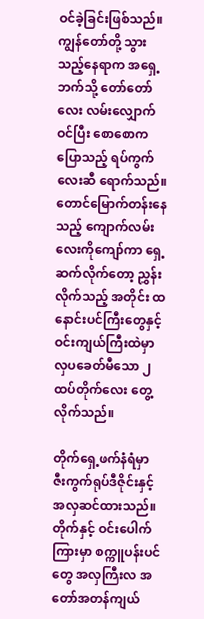ဝင်ခဲ့ခြင်းဖြစ်သည်။ ကျွန်တော်တို့ သွားသည့်နေရာက အရှေ့ဘက်သို့ တော်တော်လေး လမ်းလျှောက်ဝင်ပြီး စောစောက ပြောသည့် ရပ်ကွက်လေးဆီ ရောက်သည်။ တောင်မြောက်တန်းနေသည့် ကျောက်လမ်းလေးကိုကျော်ကာ ရှေ့ဆက်လိုက်တော့ ညွှန်းလိုက်သည့် အတိုင်း ထနောင်းပင်ကြီးတွေနှင့် ဝင်းကျယ်ကြီးထဲမှာ လှပခေတ်မီသော ၂ထပ်တိုက်လေး တွေ့လိုက်သည်။

တိုက်ရှေ့ဖက်နံရံမှာ ဇီးကွက်ရုပ်ဒီဇိုင်းနှင့် အလှဆင်ထားသည်။ တိုက်နှင့် ဝင်းပေါက်ကြားမှာ စက္ကူပန်းပင်တွေ အလှကြီးလ အတော်အတန်ကျယ်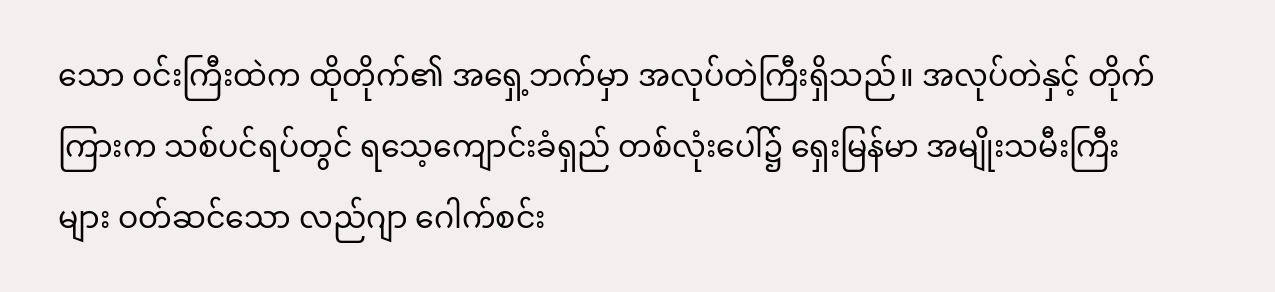သော ဝင်းကြီးထဲက ထိုတိုက်၏ အရှေ့ဘက်မှာ အလုပ်တဲကြီးရှိသည်။ အလုပ်တဲနှင့် တိုက်ကြားက သစ်ပင်ရပ်တွင် ရသေ့ကျောင်းခံရှည် တစ်လုံးပေါ်၌ ရှေးမြန်မာ အမျိုးသမီးကြီးများ ဝတ်ဆင်သော လည်ဂျာ ဂေါက်စင်း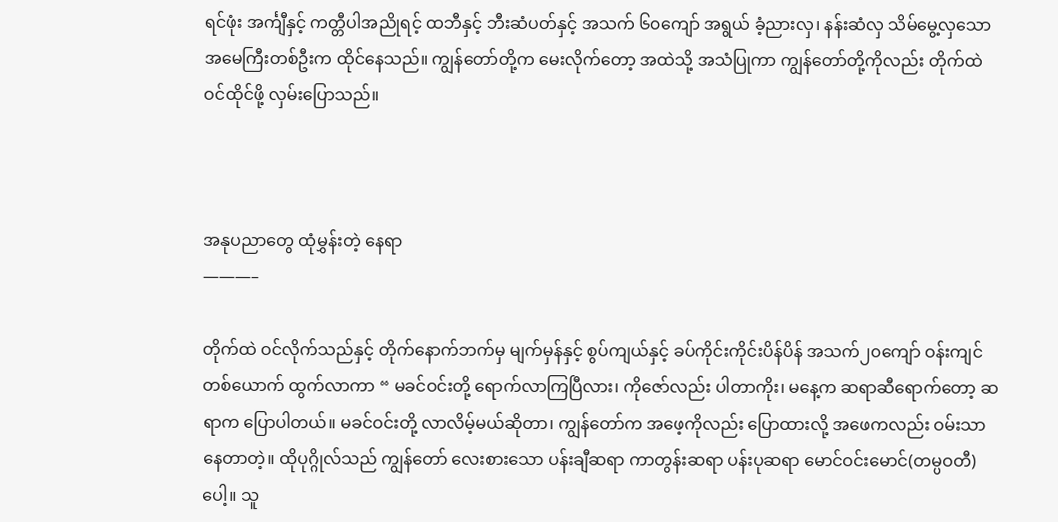ရင်ဖုံး အင်္ကျီနှင့် ကတ္တီပါအညိုရင့် ထဘီနှင့် ဘီးဆံပတ်နှင့် အသက် ၆၀ကျော် အရွယ် ခံ့ညားလှ၊ နန်းဆံလှ သိမ်မွေ့လှသော အမေကြီးတစ်ဦးက ထိုင်နေသည်။ ကျွန်တော်တို့က မေးလိုက်တော့ အထဲသို့ အသံပြုကာ ကျွန်တော်တို့ကိုလည်း တိုက်ထဲ ဝင်ထိုင်ဖို့ လှမ်းပြောသည်။



အနုပညာတွေ ထုံမွှန်းတဲ့ နေရာ
———–

တိုက်ထဲ ဝင်လိုက်သည်နှင့် တိုက်နောက်ဘက်မှ မျက်မှန်နှင့် စွပ်ကျယ်နှင့် ခပ်ကိုင်းကိုင်းပိန်ပိန် အသက်၂၀ကျော် ဝန်းကျင် တစ်ယောက် ထွက်လာကာ “ မခင်ဝင်းတို့ ရောက်လာကြပြီလား၊ ကိုဇော်လည်း ပါတာကိုး၊ မနေ့က ဆရာဆီရောက်တော့ ဆရာက ပြောပါတယ်။ မခင်ဝင်းတို့ လာလိမ့်မယ်ဆိုတာ၊ ကျွန်တော်က အဖေ့ကိုလည်း ပြောထားလို့ အဖေကလည်း ဝမ်းသာနေတာတဲ့။ ထိုပုဂ္ဂိုလ်သည် ကျွန်တော် လေးစားသော ပန်းချီဆရာ ကာတွန်းဆရာ ပန်းပုဆရာ မောင်ဝင်းမောင်(တမ္ပဝတီ) ပေါ့။ သူ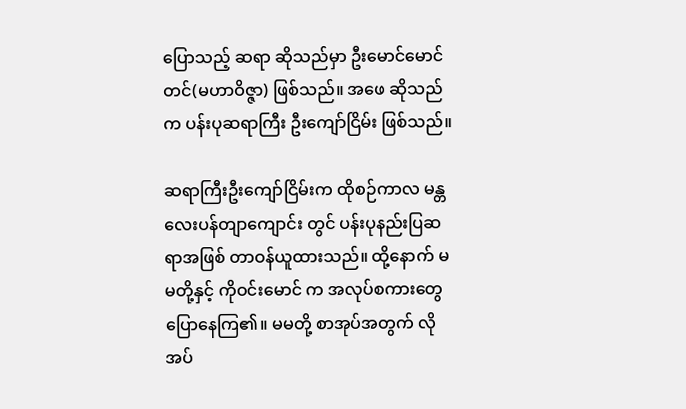ပြောသည့် ဆရာ ဆိုသည်မှာ ဦးမောင်မောင်တင်(မဟာဝိဇ္ဇာ) ဖြစ်သည်။ အဖေ ဆိုသည်က ပန်းပုဆရာကြီး ဦးကျော်ငြိမ်း ဖြစ်သည်။

ဆရာကြီးဦးကျော်ငြိမ်းက ထိုစဉ်ကာလ မန္တလေးပန်တျာကျောင်း တွင် ပန်းပုနည်းပြဆရာအဖြစ် တာဝန်ယူထားသည်။ ထို့နောက် မမတို့နှင့် ကိုဝင်းမောင် က အလုပ်စကားတွေ ပြောနေကြ၏။ မမတို့ စာအုပ်အတွက် လိုအပ်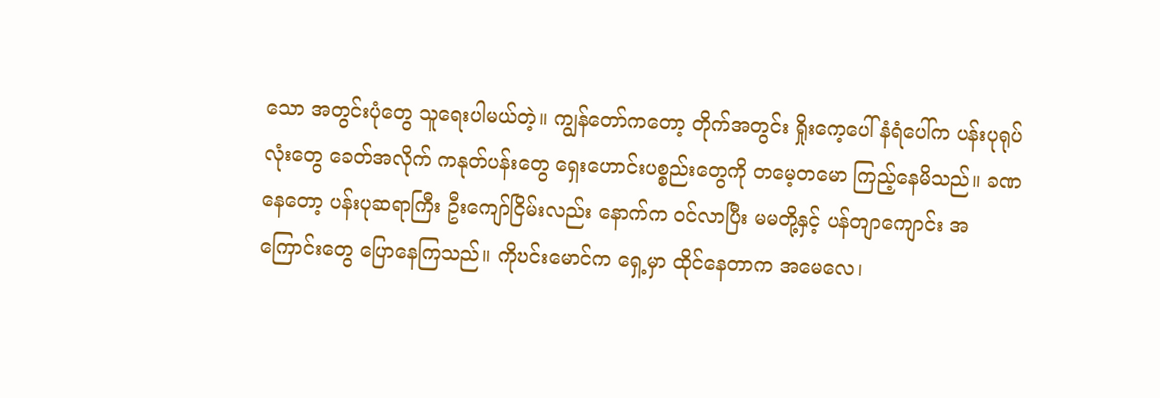သော အတွင်းပုံတွေ သူရေးပါမယ်တဲ့။ ကျွန်တော်ကတော့ တိုက်အတွင်း ရှိုးကေ့ပေါ် နံရံပေါ်က ပန်းပုရုပ်လုံးတွေ ခေတ်အလိုက် ကနုတ်ပန်းတွေ ရှေးဟောင်းပစ္စည်းတွေကို တမေ့တမော ကြည့်နေမိသည်။ ခဏနေတော့ ပန်းပုဆရာကြီး ဦးကျော်ငြိမ်းလည်း နောက်က ဝင်လာပြီး မမတို့နှင့် ပန်တျာကျောင်း အကြောင်းတွေ ပြောနေကြသည်။ ကိုဎင်းမောင်က ရှေ့မှာ ထိုင်နေတာက အမေလေ၊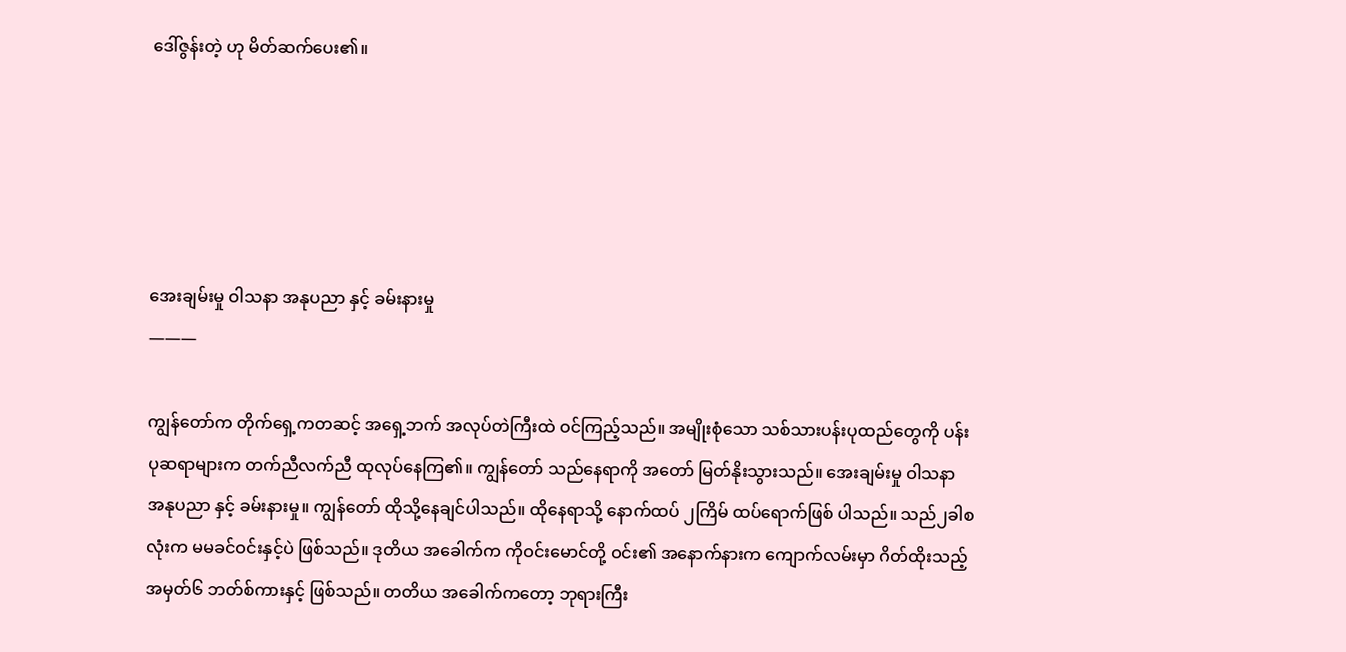ဒေါ်ဇွန်းတဲ့ ဟု မိတ်ဆက်ပေး၏။





အေးချမ်းမှု ဝါသနာ အနုပညာ နှင့် ခမ်းနားမှု
———

ကျွန်တော်က တိုက်ရှေ့ကတဆင့် အရှေ့ဘက် အလုပ်တဲကြီးထဲ ဝင်ကြည့်သည်။ အမျိုးစုံသော သစ်သားပန်းပုထည်တွေကို ပန်းပုဆရာများက တက်ညီလက်ညီ ထုလုပ်နေကြ၏။ ကျွန်တော် သည်နေရာကို အတော် မြတ်နိုးသွားသည်။ အေးချမ်းမှု ဝါသနာ အနုပညာ နှင့် ခမ်းနားမှု။ ကျွန်တော် ထိုသို့နေချင်ပါသည်။ ထိုနေရာသို့ နောက်ထပ် ၂ကြိမ် ထပ်ရောက်ဖြစ် ပါသည်။ သည်၂ခါစလုံးက မမခင်ဝင်းနှင့်ပဲ ဖြစ်သည်။ ဒုတိယ အခေါက်က ကိုဝင်းမောင်တို့ ဝင်း၏ အနောက်နားက ကျောက်လမ်းမှာ ဂိတ်ထိုးသည့် အမှတ်၆ ဘတ်စ်ကားနှင့် ဖြစ်သည်။ တတိယ အခေါက်ကတော့ ဘုရားကြီး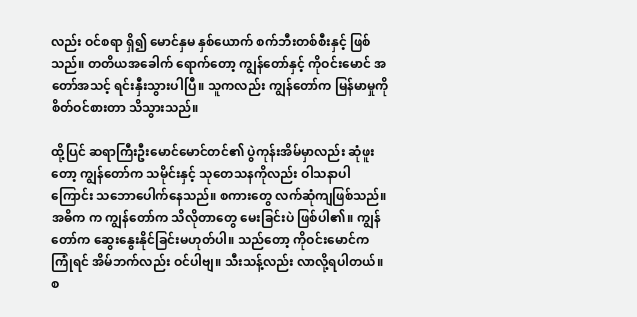လည်း ဝင်စရာ ရှိ၍ မောင်နှမ နှစ်ယောက် စက်ဘီးတစ်စီးနှင့် ဖြစ်သည်။ တတိယအခေါက် ရောက်တော့ ကျွန်တော်နှင့် ကိုဝင်းမောင် အတော်အသင့် ရင်းနှီးသွားပါပြီ။ သူကလည်း ကျွန်တော်က မြန်မာမှုကို စိတ်ဝင်စားတာ သိသွားသည်။

ထို့ပြင် ဆရာကြီးဦးမောင်မောင်တင်၏ ပွဲကုန်းအိမ်မှာလည်း ဆုံဖူးတော့ ကျွန်တော်က သမိုင်းနှင့် သုတေသနကိုလည်း ဝါသနာပါ ကြောင်း သဘောပေါက်နေသည်။ စကားတွေ လက်ဆုံကျဖြစ်သည်။ အဓိက က ကျွန်တော်က သိလိုတာတွေ မေးခြင်းပဲ ဖြစ်ပါ၏။ ကျွန်တော်က ဆွေးနွေးနိုင်ခြင်းမဟုတ်ပါ။ သည်တော့ ကိုဝင်းမောင်က ကြုံရင် အိမ်ဘက်လည်း ဝင်ပါဗျ။ သီးသန့်လည်း လာလို့ရပါတယ်။ စ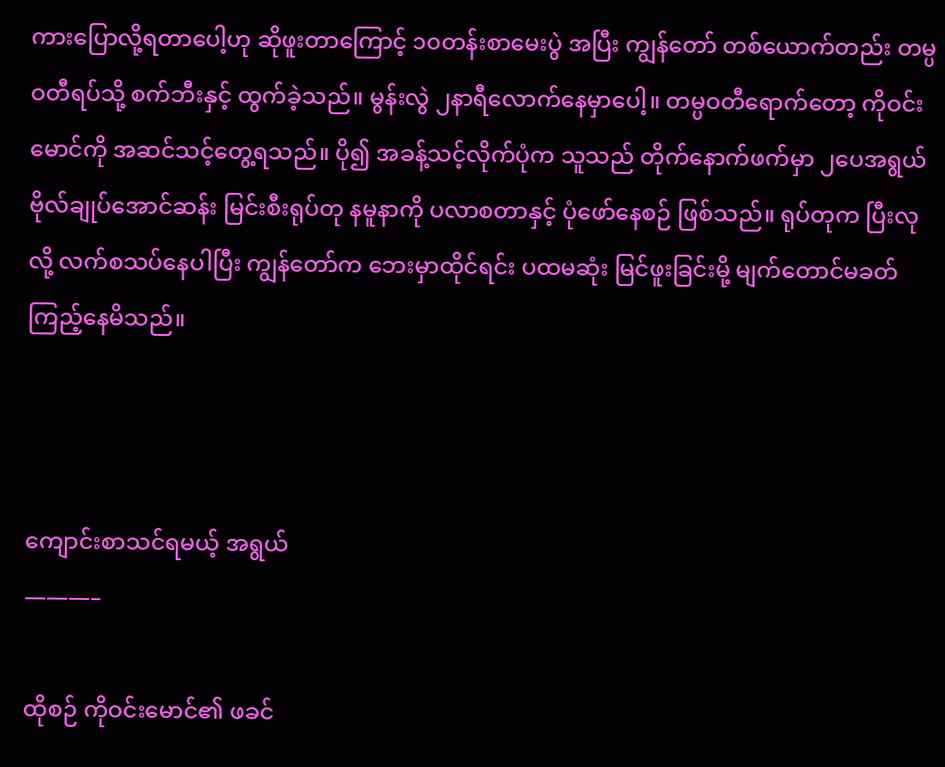ကားပြောလို့ရတာပေါ့ဟု ဆိုဖူးတာကြောင့် ၁၀တန်းစာမေးပွဲ အပြီး ကျွန်တော် တစ်ယောက်တည်း တမ္ပဝတီရပ်သို့ စက်ဘီးနှင့် ထွက်ခဲ့သည်။ မွန်းလွဲ ၂နာရီလောက်နေမှာပေါ့။ တမ္ပဝတီရောက်တော့ ကိုဝင်းမောင်ကို အဆင်သင့်တွေ့ရသည်။ ပို၍ အခန့်သင့်လိုက်ပုံက သူသည် တိုက်နောက်ဖက်မှာ ၂ပေအရွယ် ဗိုလ်ချုပ်အောင်ဆန်း မြင်းစီးရုပ်တု နမူနာကို ပလာစတာနှင့် ပုံဖော်နေစဉ် ဖြစ်သည်။ ရုပ်တုက ပြီးလုလို့ လက်စသပ်နေပါပြီး ကျွန်တော်က ဘေးမှာထိုင်ရင်း ပထမဆုံး မြင်ဖူးခြင်းမို့ မျက်တောင်မခတ် ကြည့်နေမိသည်။



ကျောင်းစာသင်ရမယ့် အရွယ်
———–

ထိုစဉ် ကိုဝင်းမောင်၏ ဖခင်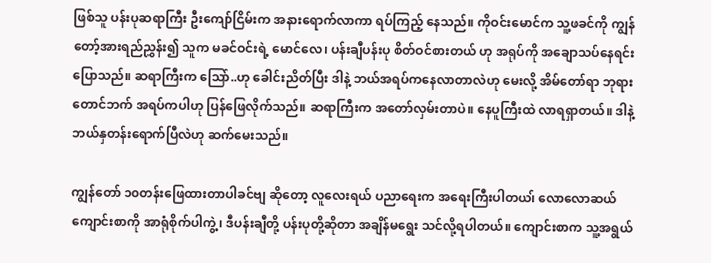ဖြစ်သူ ပန်းပုဆရာကြီး ဦးကျော်ငြိမ်းက အနားရောက်လာကာ ရပ်ကြည့် နေသည်။ ကိုဝင်းမောင်က သူ့ဖခင်ကို ကျွန်တော့်အားရည်ညွှန်း၍ သူက မခင်ဝင်းရဲ့ မောင်လေ၊ ပန်းချီပန်းပု စိတ်ဝင်စားတယ် ဟု အရုပ်ကို အချောသပ်နေရင်း ပြောသည်။ ဆရာကြီးက သြော်..ဟု ခေါင်းညိတ်ပြီး ဒါနဲ့ ဘယ်အရပ်ကနေလာတာလဲဟု မေးလို့ အိမ်တော်ရာ ဘုရားတောင်ဘက် အရပ်ကပါဟု ပြန်ဖြေလိုက်သည်။ ဆရာကြီးက အတော်လှမ်းတာပဲ။ နေပူကြီးထဲ လာရရှာတယ်။ ဒါနဲ့ ဘယ်နှတန်းရောက်ပြီလဲဟု ဆက်မေးသည်။

ကျွန်တော် ၁၀တန်းဖြေထားတာပါခင်ဗျ ဆိုတော့ လူလေးရယ် ပညာရေးက အရေးကြီးပါတယ၊် လောလောဆယ် ကျောင်းစာကို အာရုံစိုက်ပါကွဲ့၊ ဒီပန်းချီတို့ ပန်းပုတို့ဆိုတာ အချိန်မရွေး သင်လို့ရပါတယ်။ ကျောင်းစာက သူ့အရွယ်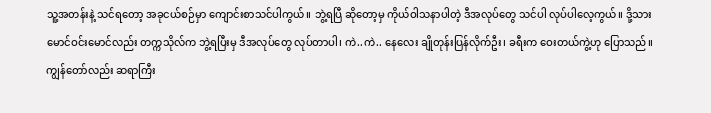သူ့အတန်းနဲ့ သင်ရတော့ အခုငယ်စဉ်မှာ ကျောင်းစာသင်ပါကွယ်။ ဘွဲ့ရပြီ ဆိုတော့မှ ကိုယ်ဝါသနာပါတဲ့ ဒီအလုပ်တွေ သင်ပါ လုပ်ပါလေ့ကွယ်။ ဒို့သား မောင်ဝင်းမောင်လည်း တက္ကသိုလ်က ဘွဲ့ရပြီးမှ ဒီအလုပ်တွေ လုပ်တာပါ၊ ကဲ..ကဲ.. နေလေး ချိုတုန်းပြန်လိုက်ဦး၊ ခရီးက ဝေးတယ်ကွဲ့ဟု ပြောသည်။ ကျွန်တော်လည်း ဆရာကြီး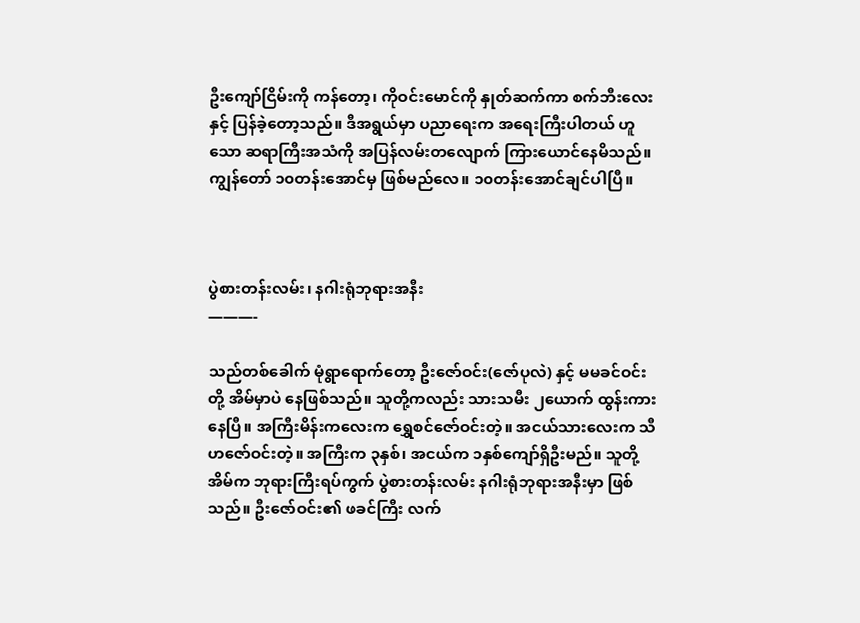ဦးကျော်ငြိမ်းကို ကန်တော့၊ ကိုဝင်းမောင်ကို နှုတ်ဆက်ကာ စက်ဘီးလေးနှင့် ပြန်ခဲ့တော့သည်။ ဒီအရွယ်မှာ ပညာရေးက အရေးကြီးပါတယ် ဟူသော ဆရာကြီးအသံကို အပြန်လမ်းတလျောက် ကြားယောင်နေမိသည်။ ကျွန်တော် ၁၀တန်းအောင်မှ ဖြစ်မည်လေ။ ၁၀တန်းအောင်ချင်ပါပြီ။



ပွဲစားတန်းလမ်း၊ နဂါးရုံဘုရားအနီး
———-

သည်တစ်ခေါက် မုံရွာရောက်တော့ ဦးဇော်ဝင်း(ဇော်ပုလဲ) နှင့် မမခင်ဝင်းတို့ အိမ်မှာပဲ နေဖြစ်သည်။ သူတို့ကလည်း သားသမီး ၂ယောက် ထွန်းကားနေပြီ။ အကြီးမိန်းကလေးက ရွှေစင်ဇော်ဝင်းတဲ့။ အငယ်သားလေးက သီဟဇော်ဝင်းတဲ့။ အကြီးက ၃နှစ်၊ အငယ်က ၁နှစ်ကျော်ရှိဦးမည်။ သူတို့အိမ်က ဘုရားကြီးရပ်ကွက် ပွဲစားတန်းလမ်း နဂါးရုံဘုရားအနီးမှာ ဖြစ်သည်။ ဦးဇော်ဝင်း၏ ဖခင်ကြီး လက်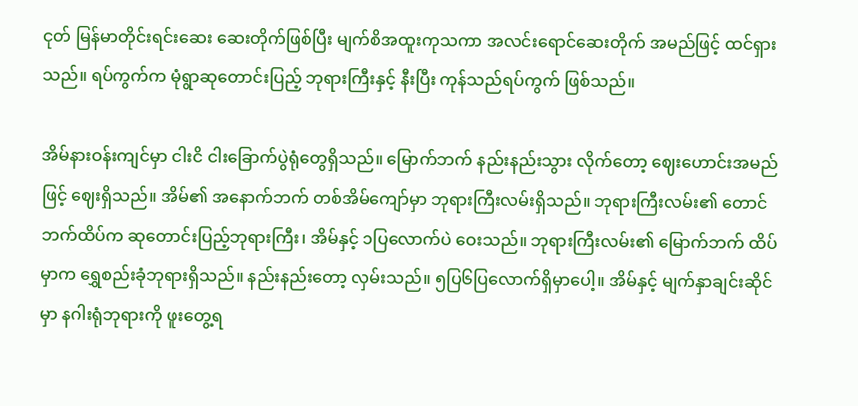ငုတ် မြန်မာတိုင်းရင်းဆေး ဆေးတိုက်ဖြစ်ပြီး မျက်စိအထူးကုသကာ အလင်းရောင်ဆေးတိုက် အမည်ဖြင့် ထင်ရှားသည်။ ရပ်ကွက်က မုံရွာဆုတောင်းပြည့် ဘုရားကြီးနှင့် နီးပြီး ကုန်သည်ရပ်ကွက် ဖြစ်သည်။

အိမ်နားဝန်းကျင်မှာ ငါးငိ ငါးခြောက်ပွဲရုံတွေရှိသည်။ မြောက်ဘက် နည်းနည်းသွား လိုက်တော့ ဈေးဟောင်းအမည်ဖြင့် ဈေးရှိသည်။ အိမ်၏ အနောက်ဘက် တစ်အိမ်ကျော်မှာ ဘုရားကြီးလမ်းရှိသည်။ ဘုရားကြီးလမ်း၏ တောင်ဘက်ထိပ်က ဆုတောင်းပြည့်ဘုရားကြီး၊ အိမ်နှင့် ၁ပြလောက်ပဲ ဝေးသည်။ ဘုရားကြီးလမ်း၏ မြောက်ဘက် ထိပ်မှာက ရွှေစည်းခုံဘုရားရှိသည်။ နည်းနည်းတော့ လှမ်းသည်။ ၅ပြ၆ပြလောက်ရှိမှာပေါ့။ အိမ်နှင့် မျက်နှာချင်းဆိုင် မှာ နဂါးရုံဘုရားကို ဖူးတွေ့ရ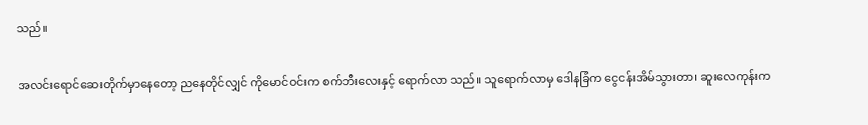သည်။

အလင်းရောင်ဆေးတိုက်မှာနေတော့ ညနေတိုင်လျှင် ကိုမောင်ဝင်းက စက်ဘီးလေးနှင့် ရောက်လာ သည်။ သူရောက်လာမှ ဒေါနခြံက ငွေငန်းအိမ်သွားတာ၊ ဆူးလေကုန်းက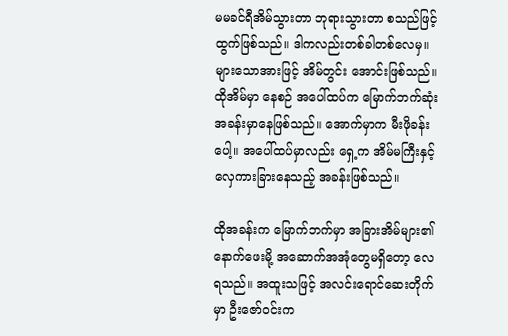မမခင်ရီအိမ်သွားတာ ဘုရားသွားတာ စသည်ဖြင့် ထွက်ဖြစ်သည်။ ဒါကလည်းတစ်ခါတစ်လေမှ။ များသောအားဖြင့် အိမ်တွင်း အောင်းဖြစ်သည်။ ထိုအိမ်မှာ နေစဉ် အပေါ်ထပ်က မြောက်ဘက်ဆုံးအခန်းမှာနေဖြစ်သည်။ အောက်မှာက မီးဖိုခန်းပေါ့။ အပေါ်ထပ်မှာလည်း ရှေ့က အိမ်မကြီးနှင့် လှေကားခြားနေသည့် အခန်းဖြစ်သည်။

ထိုအခန်းက မြောက်ဘက်မှာ အခြားအိမ်များ၏ နောက်ဖေးမို့ အဆောက်အအုံတွေမရှိတော့ လေရသည်။ အထူးသဖြင့် အလင်းရောင်ဆေးတိုက်မှာ ဦးဇော်ဝင်းက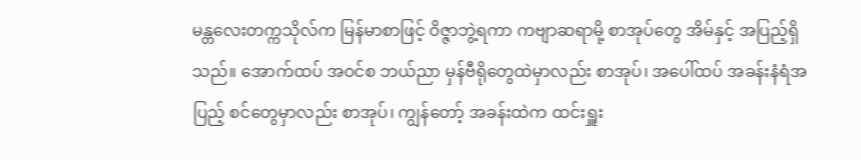မန္တလေးတက္ကသိုလ်က မြန်မာစာဖြင့် ဝိဇ္ဇာဘွဲ့ရကာ ကဗျာဆရာမို့ စာအုပ်တွေ အိမ်နှင့် အပြည့်ရှိသည်။ အောက်ထပ် အဝင်စ ဘယ်ညာ မှန်ဗီရိုတွေထဲမှာလည်း စာအုပ်၊ အပေါ်ထပ် အခန်းနံရံအပြည့် စင်တွေမှာလည်း စာအုပ်၊ ကျွန်တော့် အခန်းထဲက ထင်းရှူး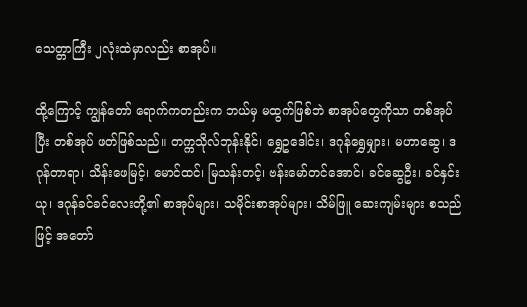သေတ္တာကြီး ၂လုံးထဲမှာလည်း စာအုပ်။

ထို့ကြောင့် ကျွန်တော် ရောက်ကတည်းက ဘယ်မှ မထွက်ဖြစ်ဘဲ စာအုပ်တွေကိုသာ တစ်အုပ်ပြီး တစ်အုပ် ဖတ်ဖြစ်သည်။ တက္ကသိုလ်ဘုန်းနိုင်၊ ရွှေဥဒေါင်း၊ ဒဂုန်ရွှေမျှား၊ မဟာဆွေ၊ ဒဂုန်တာရာ၊ သိန်းဖေမြင့်၊ မောင်ထင်၊ မြသန်းတင့်၊ ဗန်းမော်တင်အောင်၊ ခင်ဆွေဦး၊ ခင်နှင်းယု၊ ဒဂုန်ခင်ခင်လေးတို့၏ စာအုပ်များ၊ သမိုင်းစာအုပ်များ၊ သိမ်ဖြူ ဆေးကျမ်းများ စသည်ဖြင့် အတော်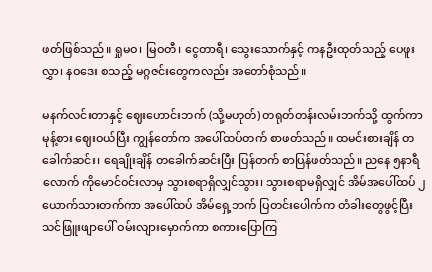ဖတ်ဖြစ်သည်။ ရှုမဝ၊ မြဝတီ၊ ငွေတာရီ၊ သွေးသောက်နှင့် ကနဦးထုတ်သည့် ပေဖူးလွှာ၊ နဝဒေး စသည့် မဂ္ဂဇင်းတွေကလည်း အတော်စုံသည်။

မနက်လင်းတာနှင့် ဈေးဟောင်းဘက် (သို့မဟုတ်) တရုတ်တန်းလမ်းဘက်သို့ ထွက်ကာ မုန့်စား ဈေးဝယ်ပြီး ကျွန်တော်က အပေါ်ထပ်တက် စာဖတ်သည်။ ထမင်းစားချိန် တခေါက်ဆင်း၊ ရေချိုးချိန် တခေါက်ဆင်းပြီး ပြန်တက် စာပြန်ဖတ်သည်။ ညနေ ၅နာရီလောက် ကိုမောင်ဝင်းလာမှ သွားစရာရှိလျှင်သွား၊ သွားစရာမရှိလျှင် အိမ်အပေါ်ထပ် ၂ယောက်သားတက်ကာ အပေါ်ထပ် အိမ်ရှေ့ဘက် ပြတင်းပေါက်က တံခါးတွေဖွင့်ပြီး သင်ဖြူးဖျာပေါ် ဝမ်းလျားမှောက်ကာ စကားပြောကြ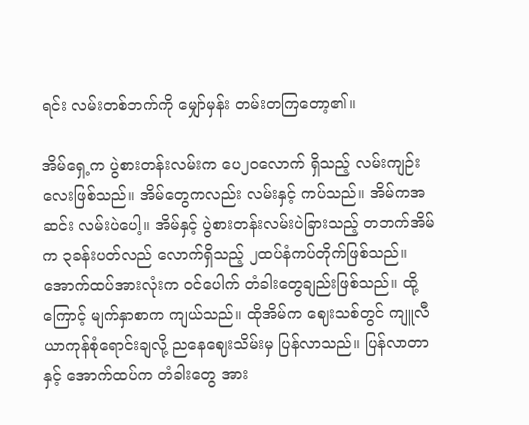ရင်း လမ်းတစ်ဘက်ကို မျှော်မှန်း တမ်းတကြတော့၏။

အိမ်ရှေ့က ပွဲစားတန်းလမ်းက ပေ၂၀လောက် ရှိသည့် လမ်းကျဉ်းလေးဖြစ်သည်။ အိမ်တွေကလည်း လမ်းနှင့် ကပ်သည်။ အိမ်ကအဆင်း လမ်းပဲပေါ့။ အိမ်နှင့် ပွဲစားတန်းလမ်းပဲခြားသည့် တဘက်အိမ်က ၃ခန်းပတ်လည် လောက်ရှိသည့် ၂ထပ်နံကပ်တိုက်ဖြစ်သည်။ အောက်ထပ်အားလုံးက ဝင်ပေါက် တံခါးတွေချည်းဖြစ်သည်။ ထို့ကြောင့် မျက်နှာစာက ကျယ်သည်။ ထိုအိမ်က ဈေးသစ်တွင် ကျူလီယာကုန်စုံရောင်းချလို့ ညနေဈေးသိမ်းမှ ပြန်လာသည်။ ပြန်လာတာနှင့် အောက်ထပ်က တံခါးတွေ အား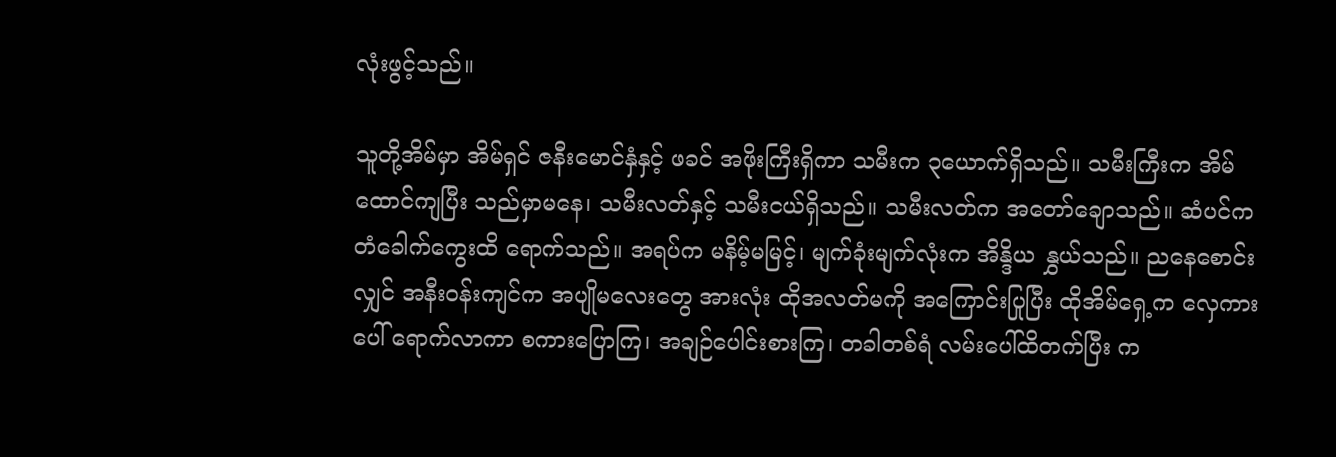လုံးဖွင့်သည်။

သူတို့အိမ်မှာ အိမ်ရှင် ဇနီးမောင်နှံနှင့် ဖခင် အဖိုးကြီးရှိကာ သမီးက ၃ယောက်ရှိသည်။ သမီးကြီးက အိမ်ထောင်ကျပြီး သည်မှာမနေ၊ သမီးလတ်နှင့် သမီးငယ်ရှိသည်။ သမီးလတ်က အတော်ချောသည်။ ဆံပင်က တံခေါက်ကွေးထိ ရောက်သည်။ အရပ်က မနိမ့်မမြင့်၊ မျက်ခုံးမျက်လုံးက အိန္ဒိယ နွှယ်သည်။ ညနေစောင်းလျှင် အနီးဝန်းကျင်က အပျိုမလေးတွေ အားလုံး ထိုအလတ်မကို အကြောင်းပြုပြီး ထိုအိမ်ရှေ့က လှေကားပေါ် ရောက်လာကာ စကားပြောကြ၊ အချဉ်ပေါင်းစားကြ၊ တခါတစ်ရံ လမ်းပေါ်ထိတက်ပြီး က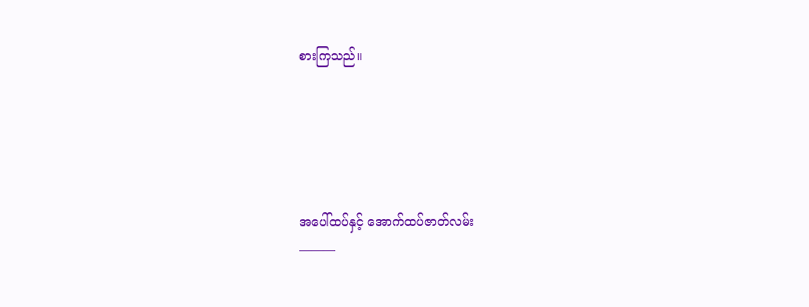စားကြသည်။





အပေါ်ထပ်နှင့် အောက်ထပ်ဇာတ်လမ်း
———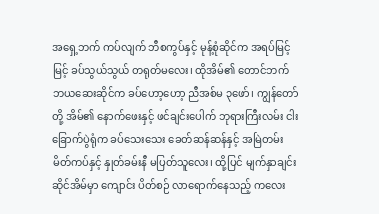အရှေ့ဘက် ကပ်လျက် ဘီစကွပ်နှင့် မုန့်စုံဆိုင်က အရပ်မြင့်မြင့် ခပ်သွယ်သွယ် တရုတ်မလေး၊ ထိုအိမ်၏ တောင်ဘက် ဘယဆေးဆိုင်က ခပ်ဟော့ဟော့ ညီအစ်မ ၃ဖော်၊ ကျွန်တော်တို့ အိမ်၏ နောက်ဖေးနှင့် ဖင်ချင်းပေါက် ဘုရားကြီးလမ်း ငါးခြောက်ပွဲရုံက ခပ်သေးသေး ခေတ်ဆန်ဆန်နှင့် အမြဲတမ်း မိတ်ကပ်နှင့် နှုတ်ခမ်းနီ မပြတ်သူလေး၊ ထို့ပြင် မျက်နှာချင်းဆိုင်အိမ်မှာ ကျောင်း ပိတ်စဉ် လာရောက်နေသည့် ကလေး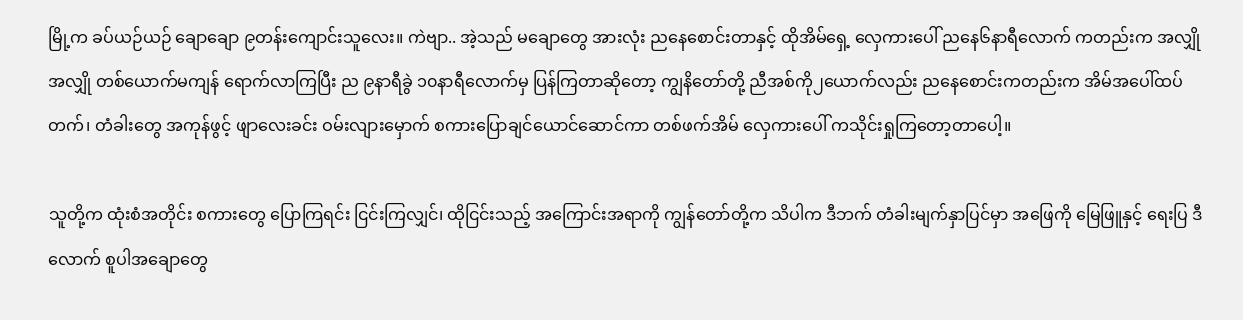မြို့က ခပ်ယဉ်ယဉ် ချောချော ၉တန်းကျောင်းသူလေး။ ကဲဗျာ.. အဲ့သည် မချောတွေ အားလုံး ညနေစောင်းတာနှင့် ထိုအိမ်ရှေ့ လှေကားပေါ် ညနေ၆နာရီလောက် ကတည်းက အလျှိုအလျှို တစ်ယောက်မကျန် ရောက်လာကြပြီး ည ၉နာရီခွဲ ၁၀နာရီလောက်မှ ပြန်ကြတာဆိုတော့ ကျွနိတော်တို့ ညီအစ်ကို၂ယောက်လည်း ညနေစောင်းကတည်းက အိမ်အပေါ်ထပ်တက်၊ တံခါးတွေ အကုန်ဖွင့် ဖျာလေးခင်း ဝမ်းလျားမှောက် စကားပြောချင်ယောင်ဆောင်ကာ တစ်ဖက်အိမ် လှေကားပေါ် ကသိုင်းရှုကြတော့တာပေါ့။

သူတို့က ထုံးစံအတိုင်း စကားတွေ ပြောကြရင်း ငြင်းကြလျှင်၊ ထိုငြင်းသည့် အကြောင်းအရာကို ကျွန်တော်တို့က သိပါက ဒီဘက် တံခါးမျက်နှာပြင်မှာ အဖြေကို မြေဖြူနှင့် ရေးပြ ဒီလောက် စူပါအချောတွေ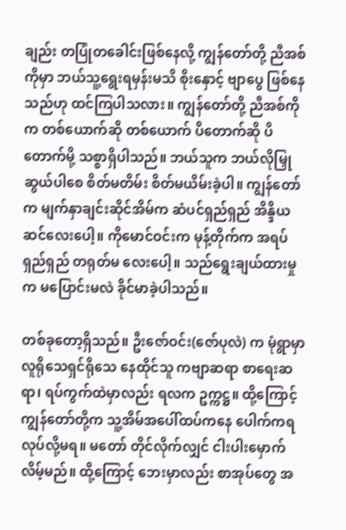ချည်း တပြုံတခေါင်းဖြစ်နေလို့ ကျွန်တော်တို့ ညီအစ်ကိုမှာ ဘယ်သူ့ရွေးရမှန်းမသိ စိုးနှောင့် ဗျာပွေ ဖြစ်နေသည်ဟု ထင်ကြပါသလား။ ကျွန်တော်တို့ ညီအစ်ကိုက တစ်ယောက်ဆို တစ်ယောက် ပိတောက်ဆို ပိတောက်မို့ သစ္စာရှိပါသည်။ ဘယ်သူက ဘယ်လိုမြှုဆွယ်ပါစေ စိတ်မတိမ်း စိတ်မယိမ်းခဲ့ပါ။ ကျွန်တော်က မျက်နှာချင်းဆိုင်အိမ်က ဆံပင်ရှည်ရှည် အိန္ဒိယဆင်လေးပေါ့။ ကိုမောင်ဝင်းက မုန့်တိုက်က အရပ်ရှည်ရှည် တရုတ်မ လေးပေါ့။ သည်ရွေးချယ်ထားမှုက မပြောင်းမလဲ ခိုင်မာခဲ့ပါသည်။

တစ်ခုတော့ရှိသည်။ ဦးဇော်ဝင်း(ဇော်ပုလဲ) က မုံရွာမှာ လူရိုသေရှင်ရိုသေ နေထိုင်သူ ကဗျာဆရာ စာရေးဆရာ၊ ရပ်ကွက်ထဲမှာလည်း ရလက ဥက္ကဋ္ဌ။ ထို့ကြောင့် ကျွန်တော်တို့က သူ့အိမ်အပေါ်ထပ်ကနေ ပေါက်ကရလုပ်လို့မရ။ မတော် တိုင်လိုက်လျှင် ငါးပါးမှောက်လိမ့်မည်။ ထို့ကြောင့် ဘေးမှာလည်း စာအုပ်တွေ အ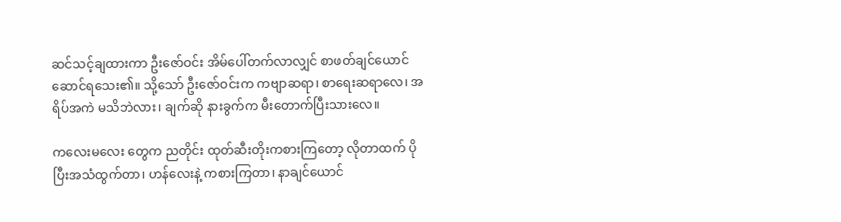ဆင်သင့်ချထားကာ ဦးဇော်ဝင်း အိမ်ပေါ်တက်လာလျှင် စာဖတ်ချင်ယောင် ဆောင်ရသေး၏။ သို့သော် ဦးဇော်ဝင်းက ကဗျာဆရာ၊ စာရေးဆရာလေ၊ အရိပ်အကဲ မသိဘဲလား၊ ချက်ဆို နားခွက်က မီးတောက်ပြီးသားလေ။

ကလေးမလေး တွေက ညတိုင်း ထုတ်ဆီးတိုးကစားကြတော့ လိုတာထက် ပိုပြီးအသံထွက်တာ၊ ဟန်လေးနဲ့ ကစားကြတာ၊ နာချင်ယောင်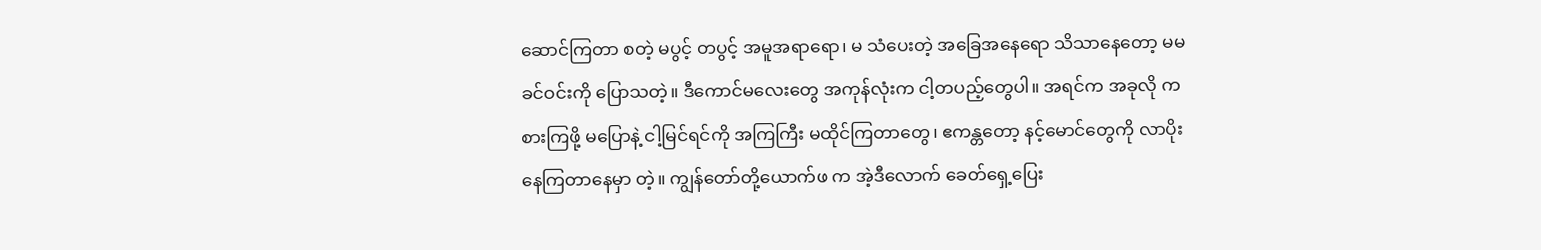ဆောင်ကြတာ စတဲ့ မပွင့် တပွင့် အမူအရာရော၊ မ သံပေးတဲ့ အခြေအနေရော သိသာနေတော့ မမခင်ဝင်းကို ပြောသတဲ့။ ဒီကောင်မလေးတွေ အကုန်လုံးက ငါ့တပည့်တွေပါ။ အရင်က အခုလို ကစားကြဖို့ မပြောနဲ့ ငါ့မြင်ရင်ကို အကြကြီး မထိုင်ကြတာတွေ၊ ဧကန္တတော့ နင့်မောင်တွေကို လာပိုးနေကြတာနေမှာ တဲ့။ ကျွန်တော်တို့ယောက်ဖ က အဲ့ဒီလောက် ခေတ်ရှေ့ပြေး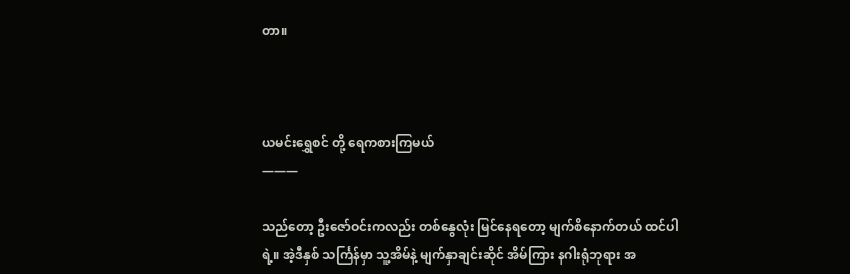တာ။



ယမင်းရွှေစင် တို့ ရေကစားကြမယ်
———

သည်တော့ ဦးဇော်ဝင်းကလည်း တစ်နွေလုံး မြင်နေရတော့ မျက်စိနောက်တယ် ထင်ပါရဲ့။ အဲ့ဒီနှစ် သင်္ကြန်မှာ သူ့အိမ်နဲ့ မျက်နှာချင်းဆိုင် အိမ်ကြား နဂါးရုံဘုရား အ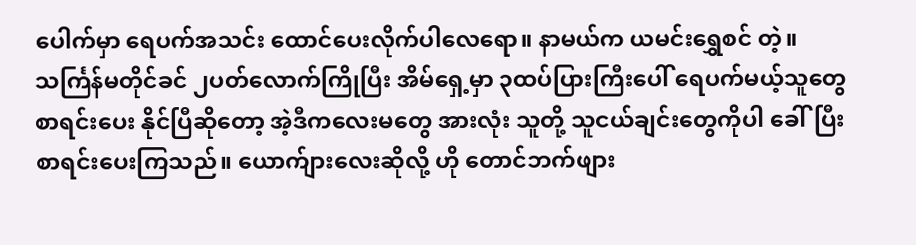ပေါက်မှာ ရေပက်အသင်း ထောင်ပေးလိုက်ပါလေရော။ နာမယ်က ယမင်းရွှေစင် တဲ့။ သင်္ကြန်မတိုင်ခင် ၂ပတ်လောက်ကြိုပြီး အိမ်ရှေ့မှာ ၃ထပ်ပြားကြီးပေါ် ရေပက်မယ့်သူတွေ စာရင်းပေး နိုင်ပြီဆိုတော့ အဲ့ဒီကလေးမတွေ အားလုံး သူတို့ သူငယ်ချင်းတွေကိုပါ ခေါ်ပြီး စာရင်းပေးကြသည်။ ယောက်ျားလေးဆိုလို့ ဟို တောင်ဘက်ဖျား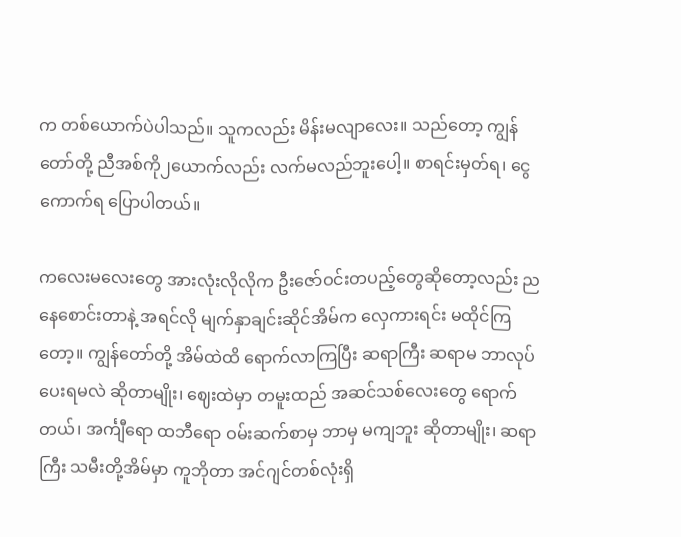က တစ်ယောက်ပဲပါသည်။ သူကလည်း မိန်းမလျာလေး။ သည်တော့ ကျွန်တော်တို့ ညီအစ်ကို၂ယောက်လည်း လက်မလည်ဘူးပေါ့။ စာရင်းမှတ်ရ၊ ငွေကောက်ရ ပြောပါတယ်။

ကလေးမလေးတွေ အားလုံးလိုလိုက ဦးဇော်ဝင်းတပည့်တွေဆိုတော့လည်း ညနေစောင်းတာနဲ့ အရင်လို မျက်နှာချင်းဆိုင်အိမ်က လှေကားရင်း မထိုင်ကြတော့။ ကျွန်တော်တို့ အိမ်ထဲထိ ရောက်လာကြပြီး ဆရာကြီး ဆရာမ ဘာလုပ်ပေးရမလဲ ဆိုတာမျိုး၊ ဈေးထဲမှာ တမူးထည် အဆင်သစ်လေးတွေ ရောက်တယ်၊ အင်္ကျီရော ထဘီရော ဝမ်းဆက်စာမှ ဘာမှ မကျဘူး ဆိုတာမျိုး၊ ဆရာကြီး သမီးတို့အိမ်မှာ ကူဘိုတာ အင်ဂျင်တစ်လုံးရှိ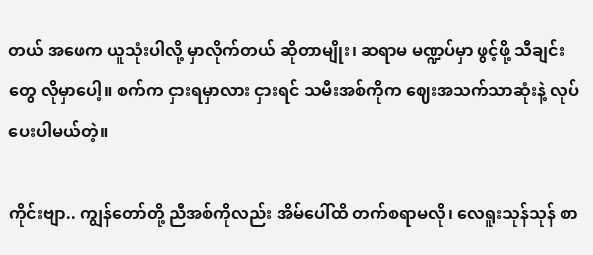တယ် အဖေက ယူသုံးပါလို့ မှာလိုက်တယ် ဆိုတာမျိုး၊ ဆရာမ မဏ္ဍပ်မှာ ဖွင့်ဖို့ သီချင်းတွေ လိုမှာပေါ့။ စက်က ငှားရမှာလား ငှားရင် သမီးအစ်ကိုက ဈေးအသက်သာဆုံးနဲ့ လုပ်ပေးပါမယ်တဲ့။

ကိုင်းဗျာ.. ကျွန်တော်တို့ ညီအစ်ကိုလည်း အိမ်ပေါ်ထိ တက်စရာမလို၊ လေရူးသုန်သုန် စာ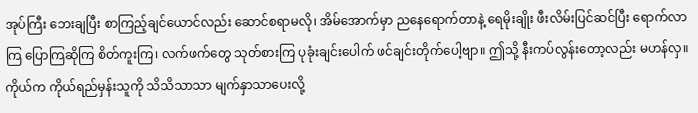အုပ်ကြီး ဘေးချပြီး စာကြည့်ချင်ယောင်လည်း ဆောင်စရာမလို၊ အိမ်အောက်မှာ ညနေရောက်တာနဲ့ ရေမိုးချိုး ဖီးလိမ်းပြင်ဆင်ပြီး ရောက်လာကြ ပြောကြဆိုကြ စိတ်ကူးကြ၊ လက်ဖက်တွေ သုတ်စားကြ ပုခုံးချင်းပေါက် ဖင်ချင်းတိုက်ပေါ့ဗျာ။ ဤသို့ နီးကပ်လွန်းတော့လည်း မဟန်လှ။ ကိုယ်က ကိုယ်ရည်မှန်းသူကို သိသိသာသာ မျက်နှာသာပေးလို့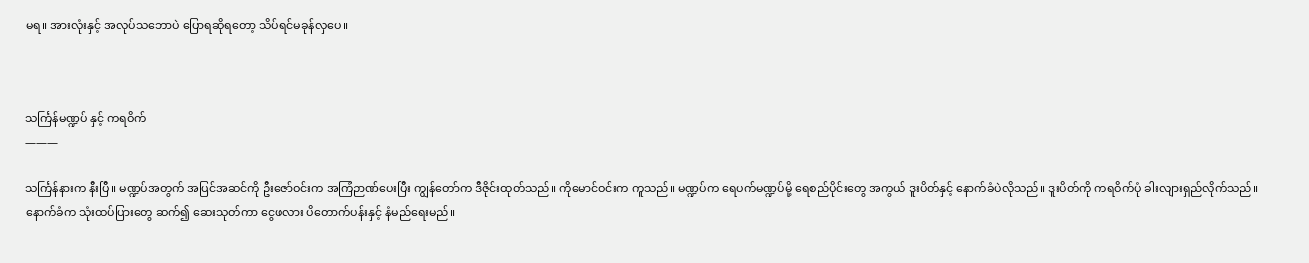မရ။ အားလုံးနှင့် အလုပ်သဘောပဲ ပြောရဆိုရတော့ သိပ်ရင်မခုန်လှပေ။



သင်္ကြန်မဏ္ဍပ် နှင့် ကရဝိက်
———

သင်္ကြန်နားက နီးပြီ။ မဏ္ဍပ်အတွက် အပြင်အဆင်ကို ဦးဇော်ဝင်းက အကြံဉာဏ်ပေးပြီး ကျွန်တော်က ဒီဇိုင်းထုတ်သည်။ ကိုမောင်ဝင်းက ကူသည်။ မဏ္ဍပ်က ရေပက်မဏ္ဍပ်မို့ ရေစည်ပိုင်းတွေ အကွယ် ဒူးပိတ်နှင့် နောက်ခံပဲလိုသည်။ ဒူးပိတ်ကို ကရဝိက်ပုံ ခါးလျားရှည်လိုက်သည်။ နောက်ခံက သုံးထပ်ပြားတွေ ဆက်၍ ဆေးသုတ်ကာ ငွေဖလား ပိတောက်ပန်းနှင့် နံမည်ရေးမည်။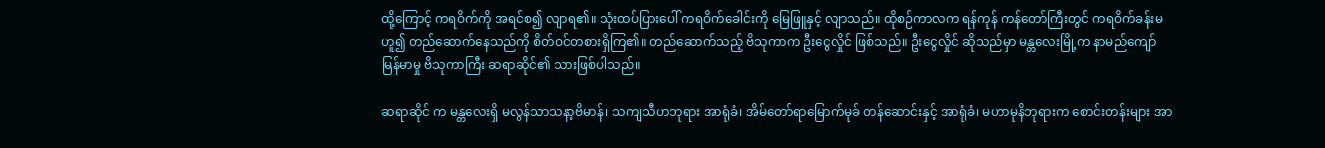ထို့ကြောင့် ကရဝိက်ကို အရင်စ၍ လျာရ၏။ သုံးထပ်ပြားပေါ် ကရဝိက်ခေါင်းကို မြေဖြူနှင့် လျာသည်။ ထိုစဉ်ကာလက ရန်ကုန် ကန်တော်ကြီးတွင် ကရဝိက်ခန်းမဟူ၍ တည်ဆောက်နေသည်ကို စိတ်ဝင်တစားရှိကြ၏။ တည်ဆောက်သည့် ဗိသုကာက ဦးငွေလှိုင် ဖြစ်သည်။ ဦးငွေလှိုင် ဆိုသည်မှာ မန္တလေးမြို့က နာမည်ကျော် မြန်မာမှု ဗိသုကာကြီး ဆရာဆိုင်၏ သားဖြစ်ပါသည်။

ဆရာဆိုင် က မန္တလေးရှိ မလွန်သာသနာ့ဗိမာန်၊ သကျသီဟဘုရား အာရုံခံ၊ အိမ်တော်ရာမြောက်မုခ် တန်ဆောင်းနှင့် အာရုံခံ၊ မဟာမုနိဘုရားက စောင်းတန်းများ အာ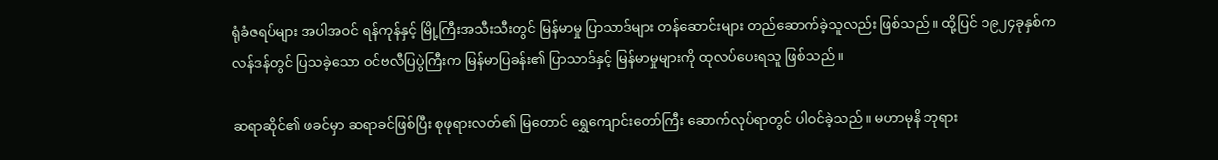ရုံခံဇရပ်များ အပါအဝင် ရန်ကုန်နှင့် မြို့ကြီးအသီးသီးတွင် မြန်မာမှု ပြာသာဒ်များ တန်ဆောင်းများ တည်ဆောက်ခဲ့သူလည်း ဖြစ်သည်။ ထို့ပြင် ၁၉၂၄ခုနှစ်က လန်ဒန်တွင် ပြသခဲ့သော ဝင်ဗလီပြပွဲကြီးက မြန်မာပြခန်း၏ ပြာသာဒ်နှင့် မြန်မာမှုများကို ထုလပ်ပေးရသူ ဖြစ်သည်။

ဆရာဆိုင်၏ ဖခင်မှာ ဆရာခင်ဖြစ်ပြီး စုဖုရားလတ်၏ မြတောင် ရွှေကျောင်းတော်ကြီး ဆောက်လုပ်ရာတွင် ပါဝင်ခဲ့သည်။ မဟာမုနိ ဘုရား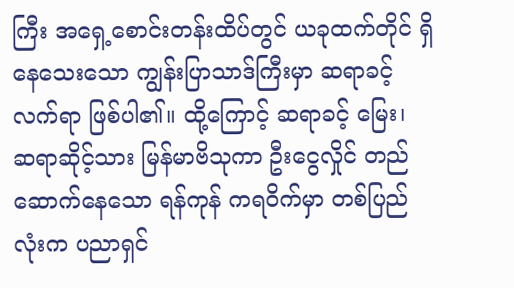ကြီး အရှေ့စောင်းတန်းထိပ်တွင် ယခုထက်တိုင် ရှိနေသေးသော ကျွန်းပြာသာဒ်ကြီးမှာ ဆရာခင့် လက်ရာ ဖြစ်ပါ၏။ ထို့ကြောင့် ဆရာခင့် မြေး၊ ဆရာဆိုင့်သား မြန်မာဗိသုကာ ဦးငွေလှိုင် တည်ဆောက်နေသော ရန်ကုန် ကရဝိက်မှာ တစ်ပြည်လုံးက ပညာရှင်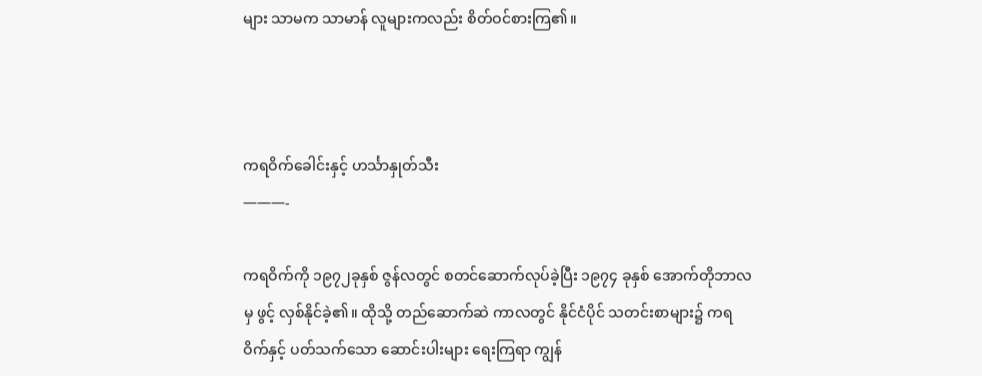များ သာမက သာမာန် လူများကလည်း စိတ်ဝင်စားကြ၏။



ကရဝိက်ခေါင်းနှင့် ဟင်္သာနှုတ်သီး
———-

ကရဝိက်ကို ၁၉၇၂ခုနှစ် ဇွန်လတွင် စတင်ဆောက်လုပ်ခဲ့ပြီး ၁၉၇၄ ခုနှစ် အောက်တိုဘာလမှ ဖွင့် လှစ်နိုင်ခဲ့၏။ ထိုသို့ တည်ဆောက်ဆဲ ကာလတွင် နိုင်ငံပိုင် သတင်းစာများ၌ ကရဝိက်နှင့် ပတ်သက်သော ဆောင်းပါးများ ရေးကြရာ ကျွန်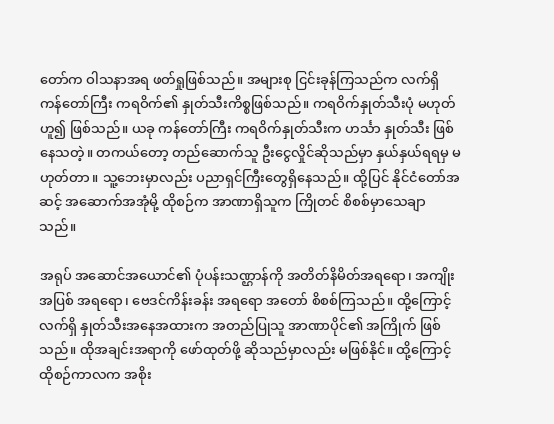တော်က ဝါသနာအရ ဖတ်ရှုဖြစ်သည်။ အများစု ငြင်းခုန်ကြသည်က လက်ရှိ ကန်တော်ကြီး ကရဝိက်၏ နှုတ်သီးကိစ္စဖြစ်သည်။ ကရဝိက်နှုတ်သီးပုံ မဟုတ်ဟူ၍ ဖြစ်သည်။ ယခု ကန်တော်ကြီး ကရဝိက်နှုတ်သီးက ဟင်္သာ နှုတ်သီး ဖြစ်နေသတဲ့။ တကယ်တော့ တည်ဆောက်သူ ဦးငွေလှိုင်ဆိုသည်မှာ နှယ်နှယ်ရရမှ မဟုတ်တာ။ သူ့ဘေးမှာလည်း ပညာရှင်ကြီးတွေရှိနေသည်။ ထို့ပြင် နိုင်ငံတော်အဆင့် အဆောက်အအုံမို့ ထိုစဉ်က အာဏာရှိသူက ကြိုတင် စိစစ်မှာသေချာသည်။

အရုပ် အဆောင်အယောင်၏ ပုံပန်းသဏ္ဌာန်ကို အတိတ်နိမိတ်အရရော၊ အကျိုးအပြစ် အရရော၊ ဗေဒင်ကိန်းခန်း အရရော အတော် စိစစ်ကြသည်။ ထို့ကြောင့် လက်ရှိ နှုတ်သီးအနေအထားက အတည်ပြုသူ အာဏာပိုင်၏ အကြိုက် ဖြစ်သည်။ ထိုအချင်းအရာကို ဖော်ထုတ်ဖို့ ဆိုသည်မှာလည်း မဖြစ်နိုင်။ ထို့ကြောင့် ထိုစဉ်ကာလက အစိုး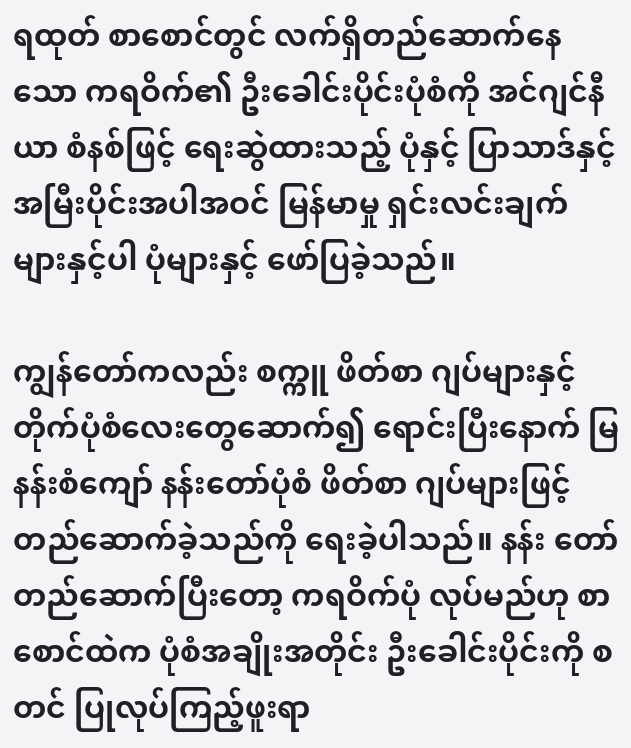ရထုတ် စာစောင်တွင် လက်ရှိတည်ဆောက်နေသော ကရဝိက်၏ ဦးခေါင်းပိုင်းပုံစံကို အင်ဂျင်နီယာ စံနစ်ဖြင့် ရေးဆွဲထားသည့် ပုံနှင့် ပြာသာဒ်နှင့် အမြီးပိုင်းအပါအဝင် မြန်မာမှု ရှင်းလင်းချက်များနှင့်ပါ ပုံများနှင့် ဖော်ပြခဲ့သည်။

ကျွန်တော်ကလည်း စက္ကူ ဖိတ်စာ ဂျပ်များနှင့် တိုက်ပုံစံလေးတွေဆောက်၍ ရောင်းပြီးနောက် မြနန်းစံကျော် နန်းတော်ပုံစံ ဖိတ်စာ ဂျပ်များဖြင့် တည်ဆောက်ခဲ့သည်ကို ရေးခဲ့ပါသည်။ နန်း တော် တည်ဆောက်ပြီးတော့ ကရဝိက်ပုံ လုပ်မည်ဟု စာစောင်ထဲက ပုံစံအချိုးအတိုင်း ဦးခေါင်းပိုင်းကို စတင် ပြုလုပ်ကြည့်ဖူးရာ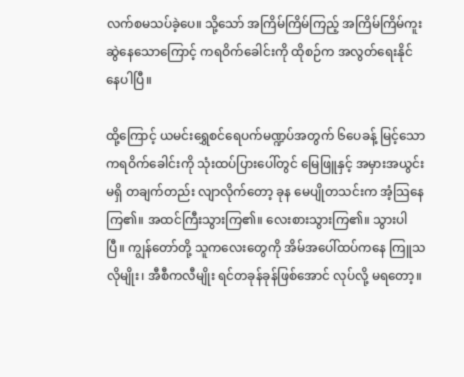လက်စမသပ်ခဲ့ပေ။ သို့သော် အကြိမ်ကြိမ်ကြည့် အကြိမ်ကြိမ်ကူးဆွဲနေသောကြောင့် ကရဝိက်ခေါင်းကို ထိုစဉ်က အလွတ်ရေးနိုင်နေပါပြီ။

ထို့ကြောင့် ယမင်းရွှေစင်ရေပက်မဏ္ဍပ်အတွက် ၆ပေခန့် မြင့်သော ကရဝိက်ခေါင်းကို သုံးထပ်ပြားပေါ်တွင် မြေဖြူနှင့် အမှားအယွင်း မရှိ တချက်တည်း လျာလိုက်တော့ ခုန မေပျိုတသင်းက အံ့သြနေကြ၏။ အထင်ကြီးသွားကြ၏။ လေးစားသွားကြ၏။ သွားပါပြီ။ ကျွန်တော်တို့ သူကလေးတွေကို အိမ်အပေါ်ထပ်ကနေ ကြူသလိုမျိုး၊ အီစီကလီမျိုး ရင်တခုန်ခုန်ဖြစ်အောင် လုပ်လို့ မရတော့။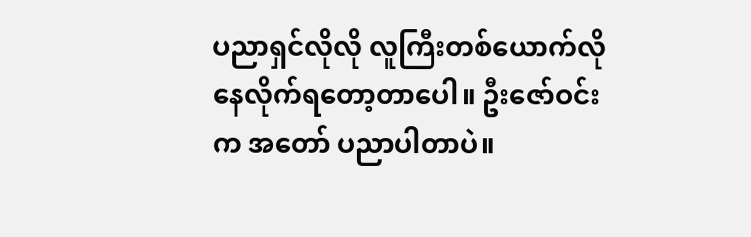ပညာရှင်လိုလို လူကြီးတစ်ယောက်လို နေလိုက်ရတော့တာပေါ။ ဦးဇော်ဝင်းက အတော် ပညာပါတာပဲ။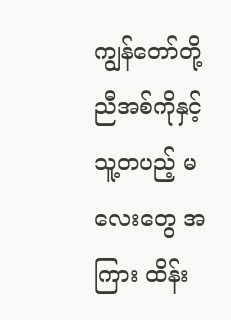ကျွန်တော်တို့ ညီအစ်ကိုနှင့် သူ့တပည့် မလေးတွေ အကြား ထိန်း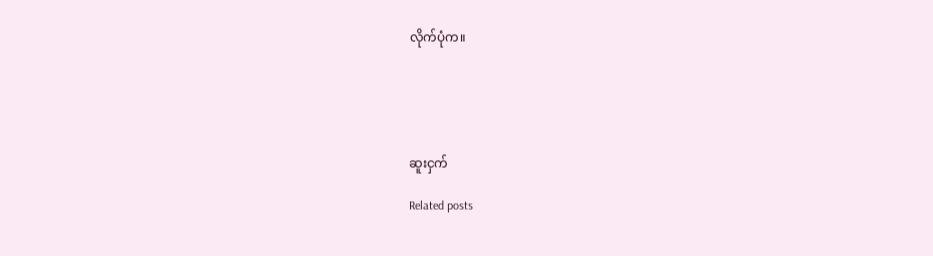လိုက်ပုံက။





ဆူးငှက်

Related posts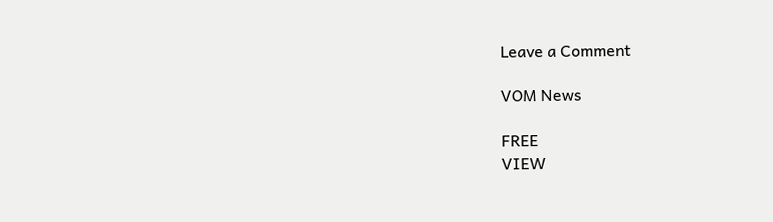Leave a Comment

VOM News

FREE
VIEW